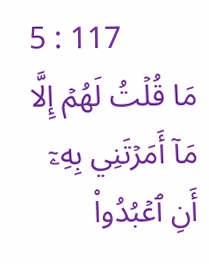5 : 117
مَا قُلۡتُ لَهُمۡ إِلَّا مَآ أَمَرۡتَنِي بِهِۦٓ أَنِ ٱعۡبُدُواْ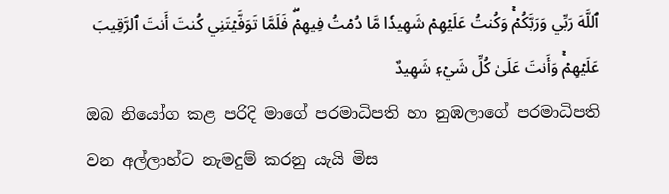ٱللَّهَ رَبِّي وَرَبَّكُمۡۚ وَكُنتُ عَلَيۡهِمۡ شَهِيدٗا مَّا دُمۡتُ فِيهِمۡۖ فَلَمَّا تَوَفَّيۡتَنِي كُنتَ أَنتَ ٱلرَّقِيبَ عَلَيۡهِمۡۚ وَأَنتَ عَلَىٰ كُلِّ شَيۡءٖ شَهِيدٌ
ඔබ නියෝග කළ පරිදි මාගේ පරමාධිපති හා නුඹලාගේ පරමාධිපති වන අල්ලාහ්ට නැමදුම් කරනු යැයි මිස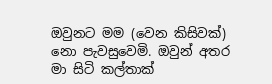ඔවුනට මම (වෙන කිසිවක්) නො පැවසුවෙමි. ඔවුන් අතර මා සිටි කල්තාක්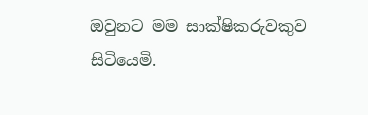ඔවුනට මම සාක්ෂිකරුවකුව සිටියෙමි.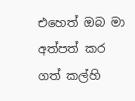එහෙත් ඔබ මා අත්පත් කර ගත් කල්හි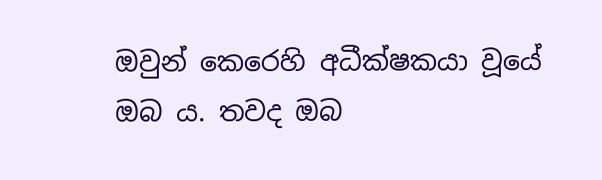ඔවුන් කෙරෙහි අධීක්ෂකයා වූයේ ඔබ ය. තවද ඔබ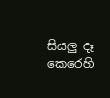සියලු දෑ කෙරෙහි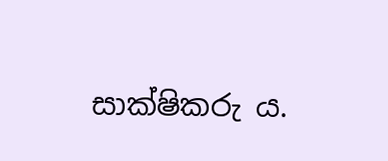සාක්ෂිකරු ය.